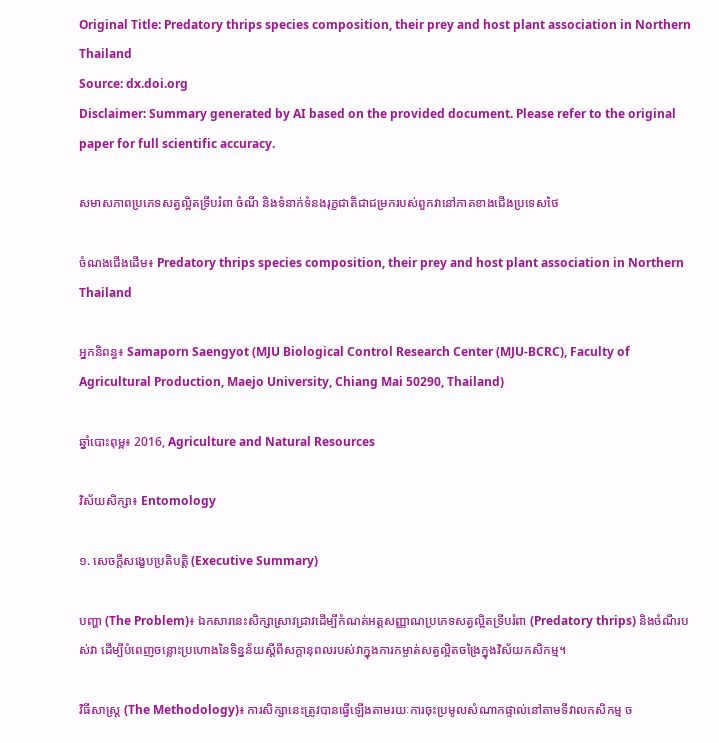Original Title: Predatory thrips species composition, their prey and host plant association in Northern Thailand
Source: dx.doi.org
Disclaimer: Summary generated by AI based on the provided document. Please refer to the original paper for full scientific accuracy.

សមាសភាពប្រភេទសត្វល្អិតទ្រីបរំពា ចំណី និងទំនាក់ទំនងរុក្ខជាតិជាជម្រករបស់ពួកវានៅភាគខាងជើងប្រទេសថៃ

ចំណងជើងដើម៖ Predatory thrips species composition, their prey and host plant association in Northern Thailand

អ្នកនិពន្ធ៖ Samaporn Saengyot (MJU Biological Control Research Center (MJU-BCRC), Faculty of Agricultural Production, Maejo University, Chiang Mai 50290, Thailand)

ឆ្នាំបោះពុម្ព៖ 2016, Agriculture and Natural Resources

វិស័យសិក្សា៖ Entomology

១. សេចក្តីសង្ខេបប្រតិបត្តិ (Executive Summary)

បញ្ហា (The Problem)៖ ឯកសារនេះសិក្សាស្រាវជ្រាវដើម្បីកំណត់អត្តសញ្ញាណប្រភេទសត្វល្អិតទ្រីបរំពា (Predatory thrips) និងចំណីរបស់វា ដើម្បីបំពេញចន្លោះប្រហោងនៃទិន្នន័យស្តីពីសក្តានុពលរបស់វាក្នុងការកម្ចាត់សត្វល្អិតចង្រៃក្នុងវិស័យកសិកម្ម។

វិធីសាស្ត្រ (The Methodology)៖ ការសិក្សានេះត្រូវបានធ្វើឡើងតាមរយៈការចុះប្រមូលសំណាកផ្ទាល់នៅតាមទីវាលកសិកម្ម ច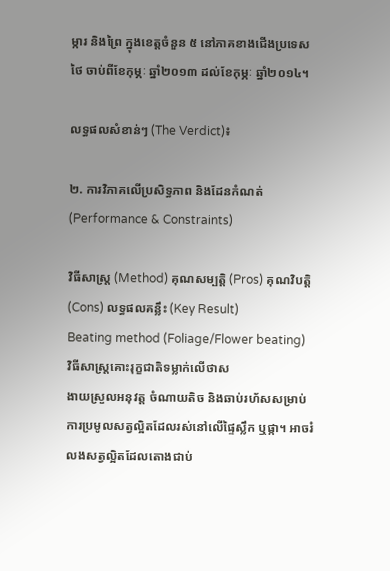ម្ការ និងព្រៃ ក្នុងខេត្តចំនួន ៥ នៅភាគខាងជើងប្រទេសថៃ ចាប់ពីខែកុម្ភៈ ឆ្នាំ២០១៣ ដល់ខែកុម្ភៈ ឆ្នាំ២០១៤។

លទ្ធផលសំខាន់ៗ (The Verdict)៖

២. ការវិភាគលើប្រសិទ្ធភាព និងដែនកំណត់ (Performance & Constraints)

វិធីសាស្ត្រ (Method) គុណសម្បត្តិ (Pros) គុណវិបត្តិ (Cons) លទ្ធផលគន្លឹះ (Key Result)
Beating method (Foliage/Flower beating)
វិធីសាស្ត្រគោះរុក្ខជាតិទម្លាក់លើថាស
ងាយស្រួលអនុវត្ត ចំណាយតិច និងឆាប់រហ័សសម្រាប់ការប្រមូលសត្វល្អិតដែលរស់នៅលើផ្ទៃស្លឹក ឬផ្កា។ អាចរំលងសត្វល្អិតដែលតោងជាប់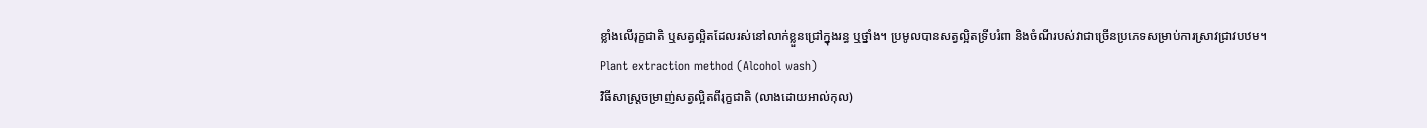ខ្លាំងលើរុក្ខជាតិ ឬសត្វល្អិតដែលរស់នៅលាក់ខ្លួនជ្រៅក្នុងរន្ធ ឬថ្នាំង។ ប្រមូលបានសត្វល្អិតទ្រីបរំពា និងចំណីរបស់វាជាច្រើនប្រភេទសម្រាប់ការស្រាវជ្រាវបឋម។
Plant extraction method (Alcohol wash)
វិធីសាស្ត្រចម្រាញ់សត្វល្អិតពីរុក្ខជាតិ (លាងដោយអាល់កុល)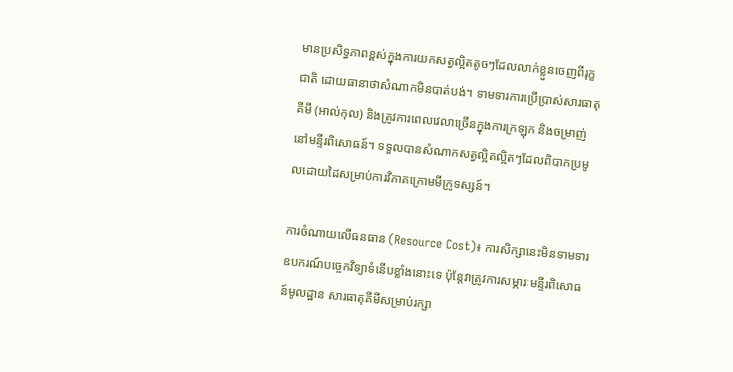មានប្រសិទ្ធភាពខ្ពស់ក្នុងការយកសត្វល្អិតតូចៗដែលលាក់ខ្លួនចេញពីរុក្ខជាតិ ដោយធានាថាសំណាកមិនបាត់បង់។ ទាមទារការប្រើប្រាស់សារធាតុគីមី (អាល់កុល) និងត្រូវការពេលវេលាច្រើនក្នុងការក្រឡុក និងចម្រាញ់នៅមន្ទីរពិសោធន៍។ ទទួលបានសំណាកសត្វល្អិតល្អិតៗដែលពិបាកប្រមូលដោយដៃសម្រាប់ការវិភាគក្រោមមីក្រូទស្សន៍។

ការចំណាយលើធនធាន (Resource Cost)៖ ការសិក្សានេះមិនទាមទារឧបករណ៍បច្ចេកវិទ្យាទំនើបខ្លាំងនោះទេ ប៉ុន្តែវាត្រូវការសម្ភារៈមន្ទីរពិសោធន៍មូលដ្ឋាន សារធាតុគីមីសម្រាប់រក្សា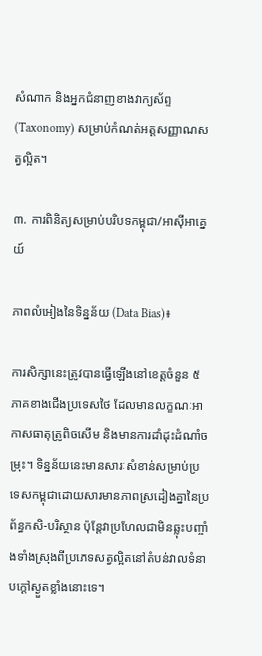សំណាក និងអ្នកជំនាញខាងវាក្យស័ព្ទ (Taxonomy) សម្រាប់កំណត់អត្តសញ្ញាណសត្វល្អិត។

៣. ការពិនិត្យសម្រាប់បរិបទកម្ពុជា/អាស៊ីអាគ្នេយ៍

ភាពលំអៀងនៃទិន្នន័យ (Data Bias)៖

ការសិក្សានេះត្រូវបានធ្វើឡើងនៅខេត្តចំនួន ៥ ភាគខាងជើងប្រទេសថៃ ដែលមានលក្ខណៈអាកាសធាតុត្រូពិចសើម និងមានការដាំដុះដំណាំចម្រុះ។ ទិន្នន័យនេះមានសារៈសំខាន់សម្រាប់ប្រទេសកម្ពុជាដោយសារមានភាពស្រដៀងគ្នានៃប្រព័ន្ធកសិ-បរិស្ថាន ប៉ុន្តែវាប្រហែលជាមិនឆ្លុះបញ្ចាំងទាំងស្រុងពីប្រភេទសត្វល្អិតនៅតំបន់វាលទំនាបក្តៅស្ងួតខ្លាំងនោះទេ។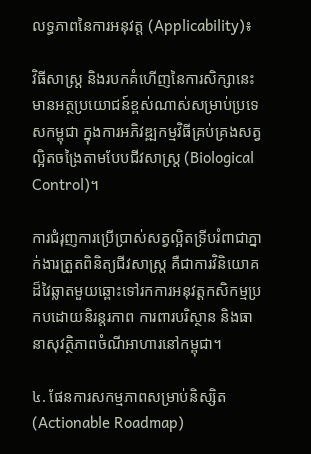លទ្ធភាពនៃការអនុវត្ត (Applicability)៖

វិធីសាស្ត្រ និងរបកគំហើញនៃការសិក្សានេះមានអត្ថប្រយោជន៍ខ្ពស់ណាស់សម្រាប់ប្រទេសកម្ពុជា ក្នុងការអភិវឌ្ឍកម្មវិធីគ្រប់គ្រងសត្វល្អិតចង្រៃតាមបែបជីវសាស្ត្រ (Biological Control)។

ការជំរុញការប្រើប្រាស់សត្វល្អិតទ្រីបរំពាជាភ្នាក់ងារត្រួតពិនិត្យជីវសាស្ត្រ គឺជាការវិនិយោគដ៏វៃឆ្លាតមួយឆ្ពោះទៅរកការអនុវត្តកសិកម្មប្រកបដោយនិរន្តរភាព ការពារបរិស្ថាន និងធានាសុវត្ថិភាពចំណីអាហារនៅកម្ពុជា។

៤. ផែនការសកម្មភាពសម្រាប់និស្សិត (Actionable Roadmap)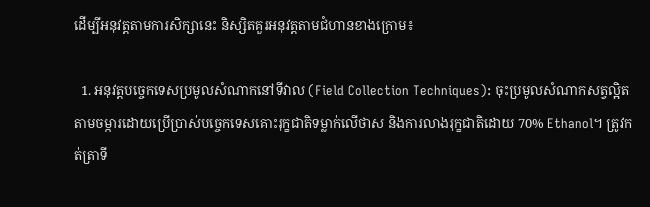ដើម្បីអនុវត្តតាមការសិក្សានេះ និស្សិតគួរអនុវត្តតាមជំហានខាងក្រោម៖

  1. អនុវត្តបច្ចេកទេសប្រមូលសំណាកនៅទីវាល (Field Collection Techniques): ចុះប្រមូលសំណាកសត្វល្អិតតាមចម្ការដោយប្រើប្រាស់បច្ចេកទេសគោះរុក្ខជាតិទម្លាក់លើថាស និងការលាងរុក្ខជាតិដោយ 70% Ethanol។ ត្រូវកត់ត្រាទី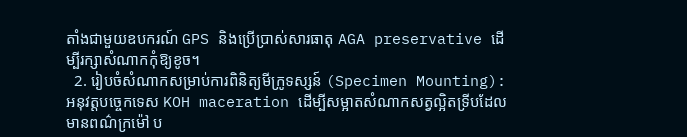តាំងជាមួយឧបករណ៍ GPS និងប្រើប្រាស់សារធាតុ AGA preservative ដើម្បីរក្សាសំណាកកុំឱ្យខូច។
  2. រៀបចំសំណាកសម្រាប់ការពិនិត្យមីក្រូទស្សន៍ (Specimen Mounting): អនុវត្តបច្ចេកទេស KOH maceration ដើម្បីសម្អាតសំណាកសត្វល្អិតទ្រីបដែលមានពណ៌ក្រម៉ៅ ប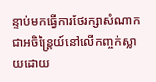ន្ទាប់មកធ្វើការថែរក្សាសំណាកជាអចិន្ត្រៃយ៍នៅលើកញ្ចក់ស្លាយដោយ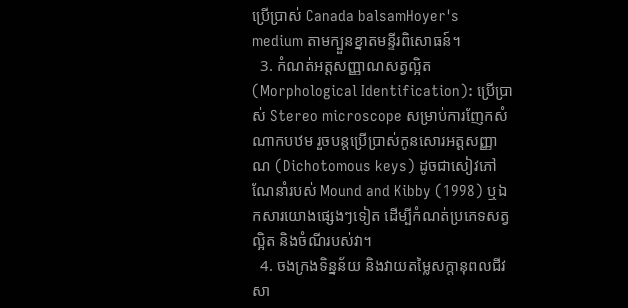ប្រើប្រាស់ Canada balsamHoyer's medium តាមក្បួនខ្នាតមន្ទីរពិសោធន៍។
  3. កំណត់អត្តសញ្ញាណសត្វល្អិត (Morphological Identification): ប្រើប្រាស់ Stereo microscope សម្រាប់ការញែកសំណាកបឋម រួចបន្តប្រើប្រាស់កូនសោរអត្តសញ្ញាណ (Dichotomous keys) ដូចជាសៀវភៅណែនាំរបស់ Mound and Kibby (1998) ឬឯកសារយោងផ្សេងៗទៀត ដើម្បីកំណត់ប្រភេទសត្វល្អិត និងចំណីរបស់វា។
  4. ចងក្រងទិន្នន័យ និងវាយតម្លៃសក្តានុពលជីវសា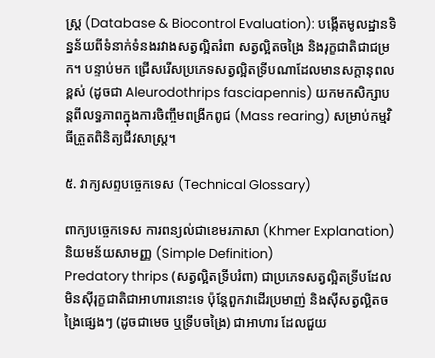ស្ត្រ (Database & Biocontrol Evaluation): បង្កើតមូលដ្ឋានទិន្នន័យពីទំនាក់ទំនងរវាងសត្វល្អិតរំពា សត្វល្អិតចង្រៃ និងរុក្ខជាតិជាជម្រក។ បន្ទាប់មក ជ្រើសរើសប្រភេទសត្វល្អិតទ្រីបណាដែលមានសក្តានុពលខ្ពស់ (ដូចជា Aleurodothrips fasciapennis) យកមកសិក្សាបន្តពីលទ្ធភាពក្នុងការចិញ្ចឹមពង្រីកពូជ (Mass rearing) សម្រាប់កម្មវិធីត្រួតពិនិត្យជីវសាស្ត្រ។

៥. វាក្យសព្ទបច្ចេកទេស (Technical Glossary)

ពាក្យបច្ចេកទេស ការពន្យល់ជាខេមរភាសា (Khmer Explanation) និយមន័យសាមញ្ញ (Simple Definition)
Predatory thrips (សត្វល្អិតទ្រីបរំពា) ជាប្រភេទសត្វល្អិតទ្រីបដែលមិនស៊ីរុក្ខជាតិជាអាហារនោះទេ ប៉ុន្តែពួកវាដើរប្រមាញ់ និងស៊ីសត្វល្អិតចង្រៃផ្សេងៗ (ដូចជាមេច ឬទ្រីបចង្រៃ) ជាអាហារ ដែលជួយ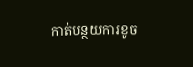កាត់បន្ថយការខូច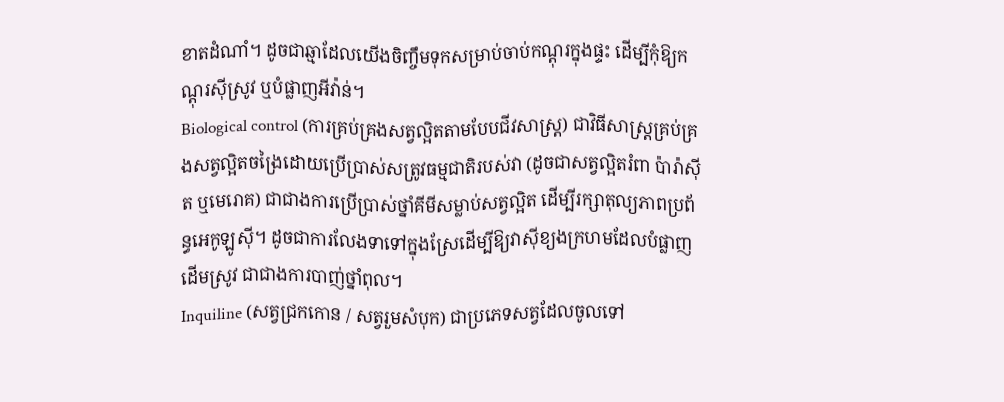ខាតដំណាំ។ ដូចជាឆ្មាដែលយើងចិញ្ចឹមទុកសម្រាប់ចាប់កណ្តុរក្នុងផ្ទះ ដើម្បីកុំឱ្យកណ្តុរស៊ីស្រូវ ឬបំផ្លាញអីវ៉ាន់។
Biological control (ការគ្រប់គ្រងសត្វល្អិតតាមបែបជីវសាស្ត្រ) ជាវិធីសាស្ត្រគ្រប់គ្រងសត្វល្អិតចង្រៃដោយប្រើប្រាស់សត្រូវធម្មជាតិរបស់វា (ដូចជាសត្វល្អិតរំពា ប៉ារ៉ាស៊ីត ឬមេរោគ) ជាជាងការប្រើប្រាស់ថ្នាំគីមីសម្លាប់សត្វល្អិត ដើម្បីរក្សាតុល្យភាពប្រព័ន្ធអេកូឡូស៊ី។ ដូចជាការលែងទាទៅក្នុងស្រែដើម្បីឱ្យវាស៊ីខ្យងក្រហមដែលបំផ្លាញដើមស្រូវ ជាជាងការបាញ់ថ្នាំពុល។
Inquiline (សត្វជ្រកកោន / សត្វរួមសំបុក) ជាប្រភេទសត្វដែលចូលទៅ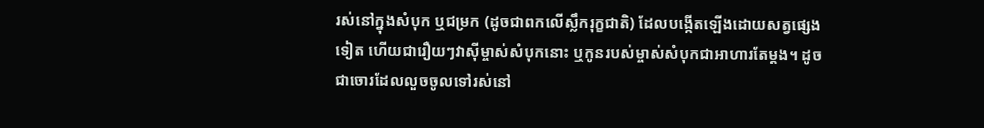រស់នៅក្នុងសំបុក ឬជម្រក (ដូចជាពកលើស្លឹករុក្ខជាតិ) ដែលបង្កើតឡើងដោយសត្វផ្សេងទៀត ហើយជារឿយៗវាស៊ីម្ចាស់សំបុកនោះ ឬកូនរបស់ម្ចាស់សំបុកជាអាហារតែម្តង។ ដូចជាចោរដែលលួចចូលទៅរស់នៅ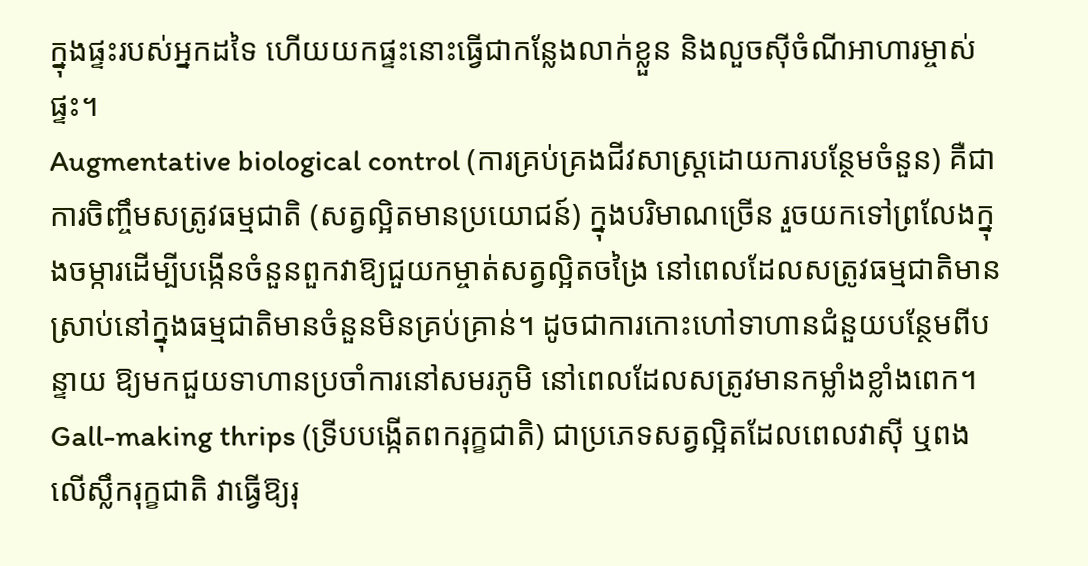ក្នុងផ្ទះរបស់អ្នកដទៃ ហើយយកផ្ទះនោះធ្វើជាកន្លែងលាក់ខ្លួន និងលួចស៊ីចំណីអាហារម្ចាស់ផ្ទះ។
Augmentative biological control (ការគ្រប់គ្រងជីវសាស្ត្រដោយការបន្ថែមចំនួន) គឺជាការចិញ្ចឹមសត្រូវធម្មជាតិ (សត្វល្អិតមានប្រយោជន៍) ក្នុងបរិមាណច្រើន រួចយកទៅព្រលែងក្នុងចម្ការដើម្បីបង្កើនចំនួនពួកវាឱ្យជួយកម្ចាត់សត្វល្អិតចង្រៃ នៅពេលដែលសត្រូវធម្មជាតិមានស្រាប់នៅក្នុងធម្មជាតិមានចំនួនមិនគ្រប់គ្រាន់។ ដូចជាការកោះហៅទាហានជំនួយបន្ថែមពីបន្ទាយ ឱ្យមកជួយទាហានប្រចាំការនៅសមរភូមិ នៅពេលដែលសត្រូវមានកម្លាំងខ្លាំងពេក។
Gall-making thrips (ទ្រីបបង្កើតពករុក្ខជាតិ) ជាប្រភេទសត្វល្អិតដែលពេលវាស៊ី ឬពងលើស្លឹករុក្ខជាតិ វាធ្វើឱ្យរុ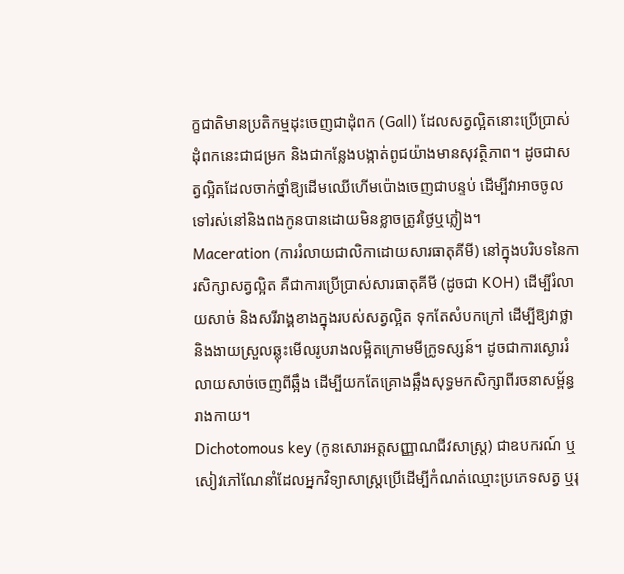ក្ខជាតិមានប្រតិកម្មដុះចេញជាដុំពក (Gall) ដែលសត្វល្អិតនោះប្រើប្រាស់ដុំពកនេះជាជម្រក និងជាកន្លែងបង្កាត់ពូជយ៉ាងមានសុវត្ថិភាព។ ដូចជាសត្វល្អិតដែលចាក់ថ្នាំឱ្យដើមឈើហើមប៉ោងចេញជាបន្ទប់ ដើម្បីវាអាចចូលទៅរស់នៅនិងពងកូនបានដោយមិនខ្លាចត្រូវថ្ងៃឬភ្លៀង។
Maceration (ការរំលាយជាលិកាដោយសារធាតុគីមី) នៅក្នុងបរិបទនៃការសិក្សាសត្វល្អិត គឺជាការប្រើប្រាស់សារធាតុគីមី (ដូចជា KOH) ដើម្បីរំលាយសាច់ និងសរីរាង្គខាងក្នុងរបស់សត្វល្អិត ទុកតែសំបកក្រៅ ដើម្បីឱ្យវាថ្លា និងងាយស្រួលឆ្លុះមើលរូបរាងលម្អិតក្រោមមីក្រូទស្សន៍។ ដូចជាការស្ងោររំលាយសាច់ចេញពីឆ្អឹង ដើម្បីយកតែគ្រោងឆ្អឹងសុទ្ធមកសិក្សាពីរចនាសម្ព័ន្ធរាងកាយ។
Dichotomous key (កូនសោរអត្តសញ្ញាណជីវសាស្ត្រ) ជាឧបករណ៍ ឬសៀវភៅណែនាំដែលអ្នកវិទ្យាសាស្ត្រប្រើដើម្បីកំណត់ឈ្មោះប្រភេទសត្វ ឬរុ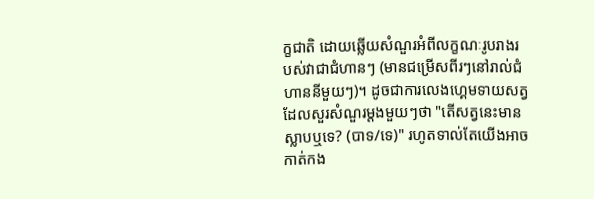ក្ខជាតិ ដោយឆ្លើយសំណួរអំពីលក្ខណៈរូបរាងរបស់វាជាជំហានៗ (មានជម្រើសពីរៗនៅរាល់ជំហាននីមួយៗ)។ ដូចជាការលេងហ្គេមទាយសត្វដែលសួរសំណួរម្តងមួយៗថា "តើសត្វនេះមានស្លាបឬទេ? (បាទ/ទេ)" រហូតទាល់តែយើងអាចកាត់កង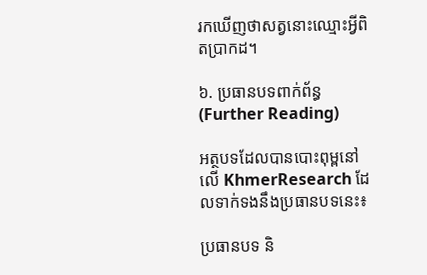រកឃើញថាសត្វនោះឈ្មោះអ្វីពិតប្រាកដ។

៦. ប្រធានបទពាក់ព័ន្ធ (Further Reading)

អត្ថបទដែលបានបោះពុម្ពនៅលើ KhmerResearch ដែលទាក់ទងនឹងប្រធានបទនេះ៖

ប្រធានបទ និ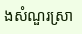ងសំណួរស្រា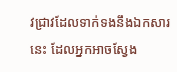វជ្រាវដែលទាក់ទងនឹងឯកសារនេះ ដែលអ្នកអាចស្វែង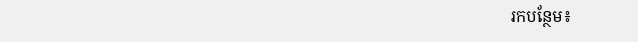រកបន្ថែម៖